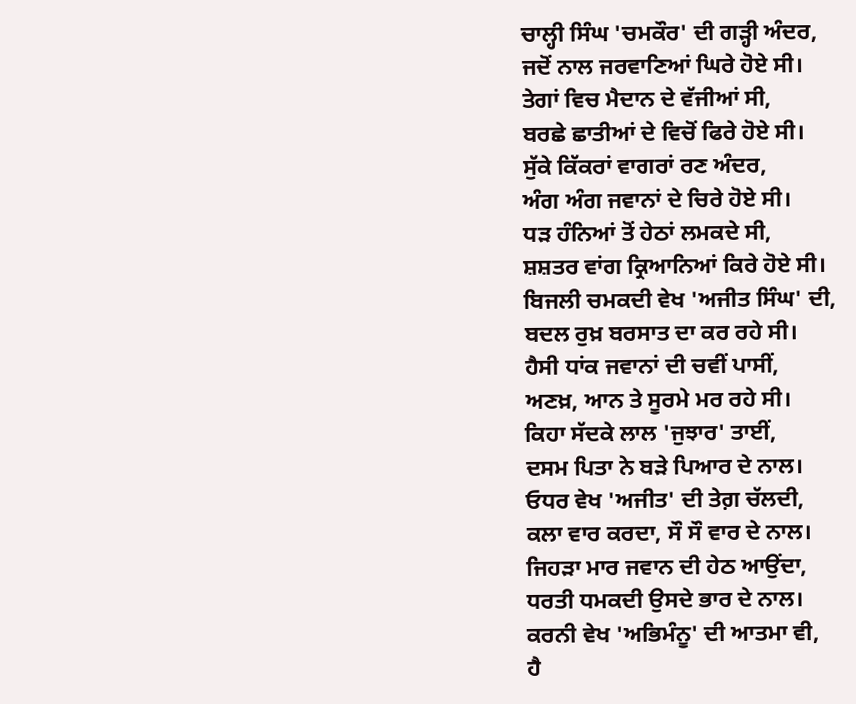ਚਾਲ੍ਹੀ ਸਿੰਘ 'ਚਮਕੌਰ' ਦੀ ਗੜ੍ਹੀ ਅੰਦਰ,
ਜਦੋਂ ਨਾਲ ਜਰਵਾਣਿਆਂ ਘਿਰੇ ਹੋਏ ਸੀ।
ਤੇਗਾਂ ਵਿਚ ਮੈਦਾਨ ਦੇ ਵੱਜੀਆਂ ਸੀ,
ਬਰਛੇ ਛਾਤੀਆਂ ਦੇ ਵਿਚੋਂ ਫਿਰੇ ਹੋਏ ਸੀ।
ਸੁੱਕੇ ਕਿੱਕਰਾਂ ਵਾਗਰਾਂ ਰਣ ਅੰਦਰ,
ਅੰਗ ਅੰਗ ਜਵਾਨਾਂ ਦੇ ਚਿਰੇ ਹੋਏ ਸੀ।
ਧੜ ਹੰਨਿਆਂ ਤੋਂ ਹੇਠਾਂ ਲਮਕਦੇ ਸੀ,
ਸ਼ਸ਼ਤਰ ਵਾਂਗ ਕ੍ਰਿਆਨਿਆਂ ਕਿਰੇ ਹੋਏ ਸੀ।
ਬਿਜਲੀ ਚਮਕਦੀ ਵੇਖ 'ਅਜੀਤ ਸਿੰਘ' ਦੀ,
ਬਦਲ ਰੁਖ਼ ਬਰਸਾਤ ਦਾ ਕਰ ਰਹੇ ਸੀ।
ਹੈਸੀ ਧਾਂਕ ਜਵਾਨਾਂ ਦੀ ਚਵੀਂ ਪਾਸੀਂ,
ਅਣਖ਼, ਆਨ ਤੇ ਸੂਰਮੇ ਮਰ ਰਹੇ ਸੀ।
ਕਿਹਾ ਸੱਦਕੇ ਲਾਲ 'ਜੁਝਾਰ' ਤਾਈਂ,
ਦਸਮ ਪਿਤਾ ਨੇ ਬੜੇ ਪਿਆਰ ਦੇ ਨਾਲ।
ਓਧਰ ਵੇਖ 'ਅਜੀਤ' ਦੀ ਤੇਗ਼ ਚੱਲਦੀ,
ਕਲਾ ਵਾਰ ਕਰਦਾ, ਸੌ ਸੌ ਵਾਰ ਦੇ ਨਾਲ।
ਜਿਹੜਾ ਮਾਰ ਜਵਾਨ ਦੀ ਹੇਠ ਆਉਂਦਾ,
ਧਰਤੀ ਧਮਕਦੀ ਉਸਦੇ ਭਾਰ ਦੇ ਨਾਲ।
ਕਰਨੀ ਵੇਖ 'ਅਭਿਮੰਨੂ' ਦੀ ਆਤਮਾ ਵੀ,
ਹੈ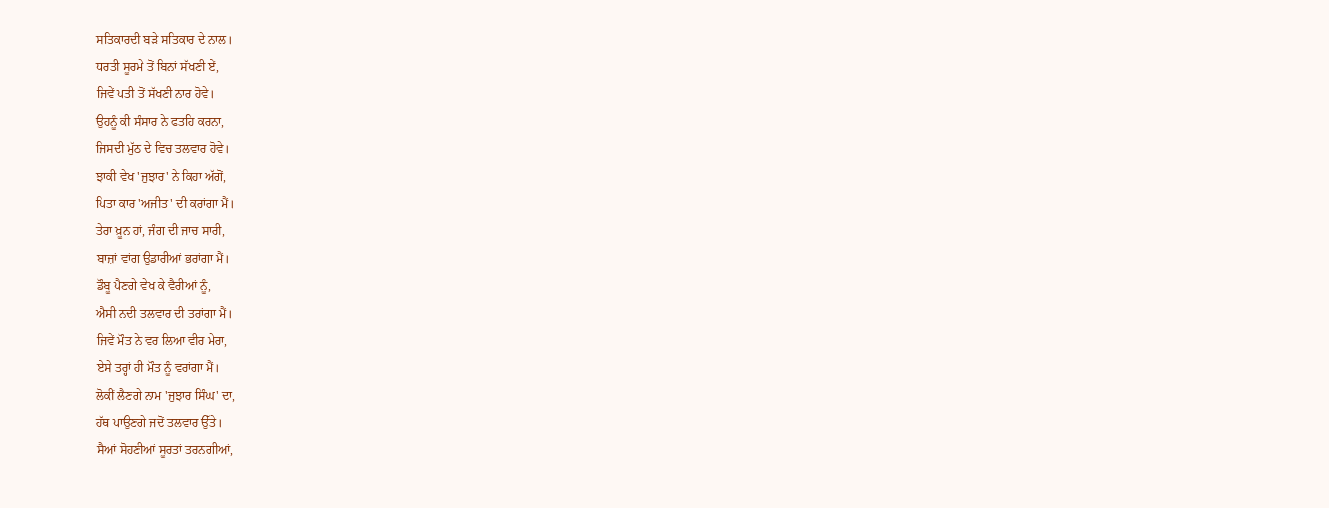ਸਤਿਕਾਰਦੀ ਬੜੇ ਸਤਿਕਾਰ ਦੇ ਨਾਲ।
ਧਰਤੀ ਸੂਰਮੇ ਤੋਂ ਬਿਨਾਂ ਸੱਖਣੀ ਏਂ,
ਜਿਵੇਂ ਪਤੀ ਤੋਂ ਸੱਖਣੀ ਨਾਰ ਹੋਵੇ।
ਉਹਨੂੰ ਕੀ ਸੰਸਾਰ ਨੇ ਫਤਹਿ ਕਰਨਾ,
ਜਿਸਦੀ ਮੁੱਠ ਦੇ ਵਿਚ ਤਲਵਾਰ ਹੋਵੇ।
ਝਾਕੀ ਵੇਖ 'ਜੁਝਾਰ' ਨੇ ਕਿਹਾ ਅੱਗੋਂ,
ਪਿਤਾ ਕਾਰ 'ਅਜੀਤ' ਦੀ ਕਰਾਂਗਾ ਮੈਂ।
ਤੇਰਾ ਖ਼ੂਨ ਹਾਂ, ਜੰਗ ਦੀ ਜਾਚ ਸਾਰੀ,
ਬਾਜ਼ਾਂ ਵਾਂਗ ਉਡਾਰੀਆਂ ਭਰਾਂਗਾ ਮੈਂ।
ਡੌਬੂ ਪੈਣਗੇ ਵੇਖ ਕੇ ਵੈਰੀਆਂ ਨੂੰ,
ਐਸੀ ਨਦੀ ਤਲਵਾਰ ਦੀ ਤਰਾਂਗਾ ਮੈਂ।
ਜਿਵੇਂ ਮੌਤ ਨੇ ਵਰ ਲਿਆ ਵੀਰ ਮੇਰਾ,
ਏਸੇ ਤਰ੍ਹਾਂ ਹੀ ਮੌਤ ਨੂੰ ਵਰਾਂਗਾ ਮੈਂ।
ਲੋਕੀਂ ਲੈਣਗੇ ਨਾਮ 'ਜੁਝਾਰ ਸਿੰਘ' ਦਾ,
ਹੱਥ ਪਾਉਣਗੇ ਜਦੋਂ ਤਲਵਾਰ ਉੱਤੇ।
ਸੈਆਂ ਸੋਹਣੀਆਂ ਸੂਰਤਾਂ ਤਰਨਗੀਆਂ,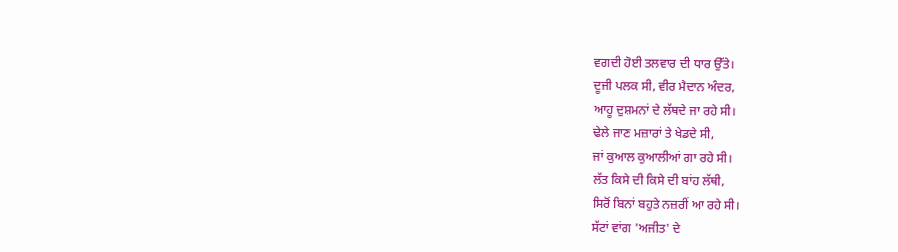ਵਗਦੀ ਹੋਈ ਤਲਵਾਰ ਦੀ ਧਾਰ ਉੱਤੇ।
ਦੂਜੀ ਪਲਕ ਸੀ, ਵੀਰ ਮੈਦਾਨ ਅੰਦਰ,
ਆਹੂ ਦੁਸ਼ਮਨਾਂ ਦੇ ਲੱਥਦੇ ਜਾ ਰਹੇ ਸੀ।
ਢੇਲੇ ਜਾਣ ਮਜ਼ਾਰਾਂ ਤੇ ਖੇਡਦੇ ਸੀ,
ਜਾਂ ਕੁਆਲ ਕੁਆਲੀਆਂ ਗਾ ਰਹੇ ਸੀ।
ਲੱਤ ਕਿਸੇ ਦੀ ਕਿਸੇ ਦੀ ਬਾਂਹ ਲੱਥੀ,
ਸਿਰੋਂ ਬਿਨਾਂ ਬਹੁਤੇ ਨਜ਼ਰੀਂ ਆ ਰਹੇ ਸੀ।
ਸੱਟਾਂ ਵਾਂਗ 'ਅਜੀਤ' ਦੇ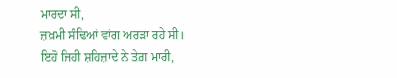ਮਾਰਦਾ ਸੀ,
ਜ਼ਖ਼ਮੀ ਸੰਢਿਆਂ ਵਾਂਗ ਅਰੜਾ ਰਹੇ ਸੀ।
ਇਹੋ ਜਿਹੀ ਸ਼ਹਿਜ਼ਾਦੇ ਨੇ ਤੇਗ਼ ਮਾਰੀ,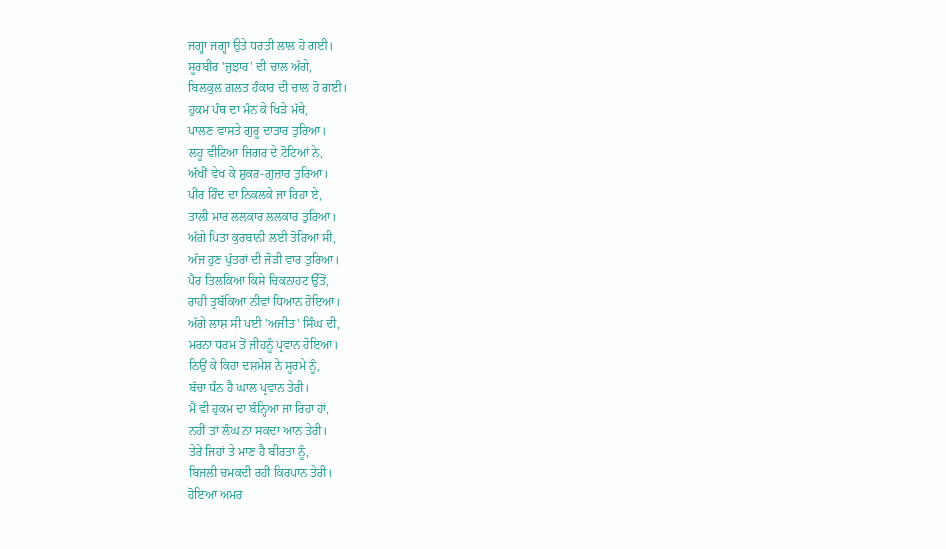ਜਗ੍ਹਾ ਜਗ੍ਹਾ ਉਤੇ ਧਰਤੀ ਲਾਲ ਹੋ ਗਈ।
ਸੂਰਬੀਰ 'ਜੁਝਾਰ' ਦੀ ਚਾਲ ਅੱਗੇ,
ਬਿਲਕੁਲ ਗ਼ਲਤ ਹੰਕਾਰ ਦੀ ਚਾਲ ਹੋ ਗਈ।
ਹੁਕਮ ਪੰਥ ਦਾ ਮੰਨ ਕੇ ਖਿੜੇ ਮੱਥੇ,
ਪਾਲਣ ਵਾਸਤੇ ਗੁਰੂ ਦਾਤਾਰ ਤੁਰਿਆ।
ਲਹੂ ਵੀਟਿਆ ਜਿਗਰ ਦੇ ਟੋਟਿਆਂ ਨੇ,
ਅੱਖੀਂ ਵੇਖ ਕੇ ਸ਼ੁਕਰ-ਗੁਜ਼ਾਰ ਤੁਰਿਆ।
ਪੀਰ ਹਿੰਦ ਦਾ ਨਿਕਲਕੇ ਜਾ ਰਿਹਾ ਏ,
ਤਾਲੀ ਮਾਰ ਲਲਕਾਰ ਲਲਕਾਰ ਤੁਰਿਆ।
ਅੱਗੇ ਪਿਤਾ ਕੁਰਬਾਨੀ ਲਈ ਤੋਰਿਆ ਸੀ,
ਅੱਜ ਹੁਣ ਪੁੱਤਰਾਂ ਦੀ ਜੋੜੀ ਵਾਰ ਤੁਰਿਆ।
ਪੈਰ ਤਿਲਕਿਆ ਕਿਸੇ ਚਿਕਨਾਹਟ ਉੱਤੋਂ,
ਰਾਹੀ ਤ੍ਰਬੱਕਿਆ ਨੀਵਾਂ ਧਿਆਨ ਹੋਇਆ।
ਅੱਗੇ ਲਾਸ਼ ਸੀ ਪਈ 'ਅਜੀਤ' ਸਿੰਘ ਦੀ,
ਮਰਨਾ ਧਰਮ ਤੋਂ ਜੀਹਨੂੰ ਪ੍ਰਵਾਨ ਹੋਇਆ।
ਨਿਉਂ ਕੇ ਕਿਹਾ ਦਸ਼ਮੇਸ਼ ਨੇ ਸੂਰਮੇ ਨੂੰ,
ਬੱਚਾ ਧੰਨ ਹੈ ਘਾਲ ਪ੍ਰਵਾਨ ਤੇਰੀ।
ਮੈਂ ਵੀ ਹੁਕਮ ਦਾ ਬੰਨ੍ਹਿਆ ਜਾ ਰਿਹਾ ਹਾਂ,
ਨਹੀਂ ਤਾਂ ਲੰਘ ਨਾ ਸਕਦਾ ਆਨ ਤੇਰੀ।
ਤੇਰੇ ਜਿਹਾਂ ਤੇ ਮਾਣ ਹੈ ਬੀਰਤਾ ਨੂੰ,
ਬਿਜਲੀ ਚਮਕਦੀ ਰਹੀ ਕਿਰਪਾਨ ਤੇਰੀ।
ਹੋਇਆ ਅਮਰ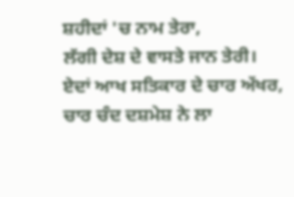ਸ਼ਹੀਦਾਂ 'ਚ ਨਾਮ ਤੇਰਾ,
ਲੱਗੀ ਦੇਸ਼ ਦੇ ਵਾਸਤੇ ਜਾਨ ਤੇਰੀ।
ਏਦਾਂ ਆਖ ਸਤਿਕਾਰ ਦੇ ਚਾਰ ਅੱਖਰ,
ਚਾਰ ਚੰਦ ਦਸ਼ਮੇਸ਼ ਨੇ ਲਾ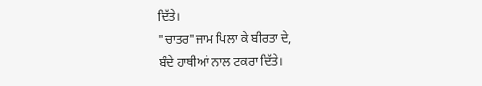ਦਿੱਤੇ।
"ਚਾਤਰ"ਜਾਮ ਪਿਲਾ ਕੇ ਬੀਰਤਾ ਦੇ,
ਬੰਦੇ ਹਾਥੀਆਂ ਨਾਲ ਟਕਰਾ ਦਿੱਤੇ।